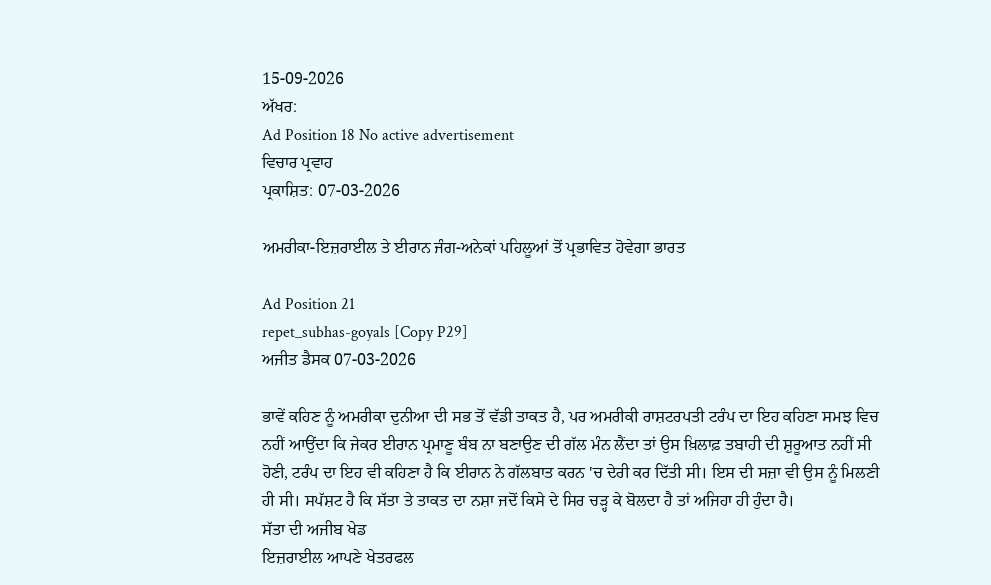15-09-2026
ਅੱਖਰ:
Ad Position 18 No active advertisement
ਵਿਚਾਰ ਪ੍ਰਵਾਹ
ਪ੍ਰਕਾਸ਼ਿਤ: 07-03-2026

ਅਮਰੀਕਾ-ਇਜ਼ਰਾਈਲ ਤੇ ਈਰਾਨ ਜੰਗ-ਅਨੇਕਾਂ ਪਹਿਲੂਆਂ ਤੋਂ ਪ੍ਰਭਾਵਿਤ ਹੋਵੇਗਾ ਭਾਰਤ

Ad Position 21
repet_subhas-goyals [Copy P29]
ਅਜੀਤ ਡੈਸਕ 07-03-2026

ਭਾਵੇਂ ਕਹਿਣ ਨੂੰ ਅਮਰੀਕਾ ਦੁਨੀਆ ਦੀ ਸਭ ਤੋਂ ਵੱਡੀ ਤਾਕਤ ਹੈ, ਪਰ ਅਮਰੀਕੀ ਰਾਸ਼ਟਰਪਤੀ ਟਰੰਪ ਦਾ ਇਹ ਕਹਿਣਾ ਸਮਝ ਵਿਚ ਨਹੀਂ ਆਉਂਦਾ ਕਿ ਜੇਕਰ ਈਰਾਨ ਪ੍ਰਮਾਣੂ ਬੰਬ ਨਾ ਬਣਾਉਣ ਦੀ ਗੱਲ ਮੰਨ ਲੈਂਦਾ ਤਾਂ ਉਸ ਖ਼ਿਲਾਫ਼ ਤਬਾਹੀ ਦੀ ਸ਼ੁਰੂਆਤ ਨਹੀਂ ਸੀ ਹੋਣੀ, ਟਰੰਪ ਦਾ ਇਹ ਵੀ ਕਹਿਣਾ ਹੈ ਕਿ ਈਰਾਨ ਨੇ ਗੱਲਬਾਤ ਕਰਨ 'ਚ ਦੇਰੀ ਕਰ ਦਿੱਤੀ ਸੀ। ਇਸ ਦੀ ਸਜ਼ਾ ਵੀ ਉਸ ਨੂੰ ਮਿਲਣੀ ਹੀ ਸੀ। ਸਪੱਸ਼ਟ ਹੈ ਕਿ ਸੱਤਾ ਤੇ ਤਾਕਤ ਦਾ ਨਸ਼ਾ ਜਦੋਂ ਕਿਸੇ ਦੇ ਸਿਰ ਚੜ੍ਹ ਕੇ ਬੋਲਦਾ ਹੈ ਤਾਂ ਅਜਿਹਾ ਹੀ ਹੁੰਦਾ ਹੈ।
ਸੱਤਾ ਦੀ ਅਜੀਬ ਖੇਡ
ਇਜ਼ਰਾਈਲ ਆਪਣੇ ਖੇਤਰਫਲ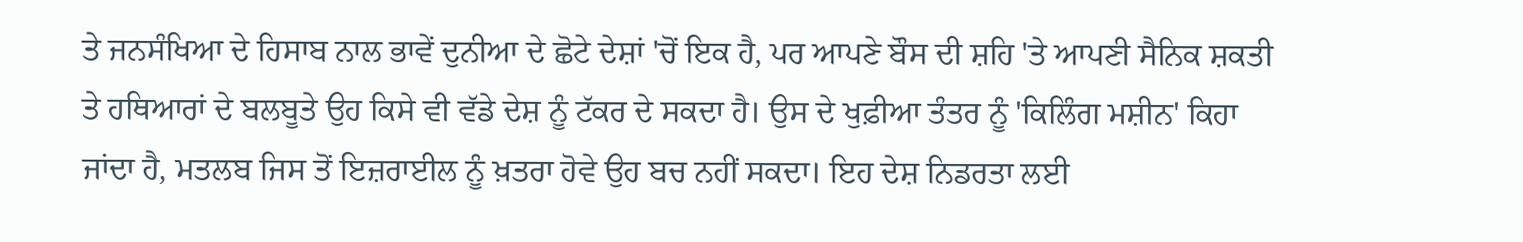ਤੇ ਜਨਸੰਖਿਆ ਦੇ ਹਿਸਾਬ ਨਾਲ ਭਾਵੇਂ ਦੁਨੀਆ ਦੇ ਛੋਟੇ ਦੇਸ਼ਾਂ 'ਚੋਂ ਇਕ ਹੈ, ਪਰ ਆਪਣੇ ਬੌਸ ਦੀ ਸ਼ਹਿ 'ਤੇ ਆਪਣੀ ਸੈਨਿਕ ਸ਼ਕਤੀ ਤੇ ਹਥਿਆਰਾਂ ਦੇ ਬਲਬੂਤੇ ਉਹ ਕਿਸੇ ਵੀ ਵੱਡੇ ਦੇਸ਼ ਨੂੰ ਟੱਕਰ ਦੇ ਸਕਦਾ ਹੈ। ਉਸ ਦੇ ਖੁਫ਼ੀਆ ਤੰਤਰ ਨੂੰ 'ਕਿਲਿੰਗ ਮਸ਼ੀਨ' ਕਿਹਾ ਜਾਂਦਾ ਹੈ, ਮਤਲਬ ਜਿਸ ਤੋਂ ਇਜ਼ਰਾਈਲ ਨੂੰ ਖ਼ਤਰਾ ਹੋਵੇ ਉਹ ਬਚ ਨਹੀਂ ਸਕਦਾ। ਇਹ ਦੇਸ਼ ਨਿਡਰਤਾ ਲਈ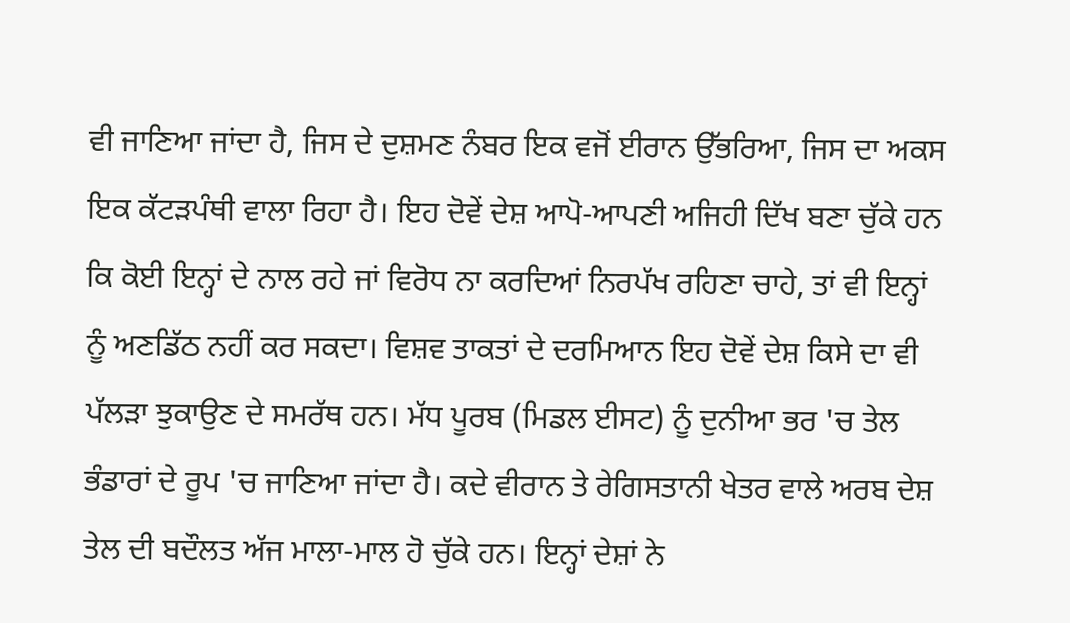ਵੀ ਜਾਣਿਆ ਜਾਂਦਾ ਹੈ, ਜਿਸ ਦੇ ਦੁਸ਼ਮਣ ਨੰਬਰ ਇਕ ਵਜੋਂ ਈਰਾਨ ਉੱਭਰਿਆ, ਜਿਸ ਦਾ ਅਕਸ ਇਕ ਕੱਟੜਪੰਥੀ ਵਾਲਾ ਰਿਹਾ ਹੈ। ਇਹ ਦੋਵੇਂ ਦੇਸ਼ ਆਪੋ-ਆਪਣੀ ਅਜਿਹੀ ਦਿੱਖ ਬਣਾ ਚੁੱਕੇ ਹਨ ਕਿ ਕੋਈ ਇਨ੍ਹਾਂ ਦੇ ਨਾਲ ਰਹੇ ਜਾਂ ਵਿਰੋਧ ਨਾ ਕਰਦਿਆਂ ਨਿਰਪੱਖ ਰਹਿਣਾ ਚਾਹੇ, ਤਾਂ ਵੀ ਇਨ੍ਹਾਂ ਨੂੰ ਅਣਡਿੱਠ ਨਹੀਂ ਕਰ ਸਕਦਾ। ਵਿਸ਼ਵ ਤਾਕਤਾਂ ਦੇ ਦਰਮਿਆਨ ਇਹ ਦੋਵੇਂ ਦੇਸ਼ ਕਿਸੇ ਦਾ ਵੀ ਪੱਲੜਾ ਝੁਕਾਉਣ ਦੇ ਸਮਰੱਥ ਹਨ। ਮੱਧ ਪੂਰਬ (ਮਿਡਲ ਈਸਟ) ਨੂੰ ਦੁਨੀਆ ਭਰ 'ਚ ਤੇਲ ਭੰਡਾਰਾਂ ਦੇ ਰੂਪ 'ਚ ਜਾਣਿਆ ਜਾਂਦਾ ਹੈ। ਕਦੇ ਵੀਰਾਨ ਤੇ ਰੇਗਿਸਤਾਨੀ ਖੇਤਰ ਵਾਲੇ ਅਰਬ ਦੇਸ਼ ਤੇਲ ਦੀ ਬਦੌਲਤ ਅੱਜ ਮਾਲਾ-ਮਾਲ ਹੋ ਚੁੱਕੇ ਹਨ। ਇਨ੍ਹਾਂ ਦੇਸ਼ਾਂ ਨੇ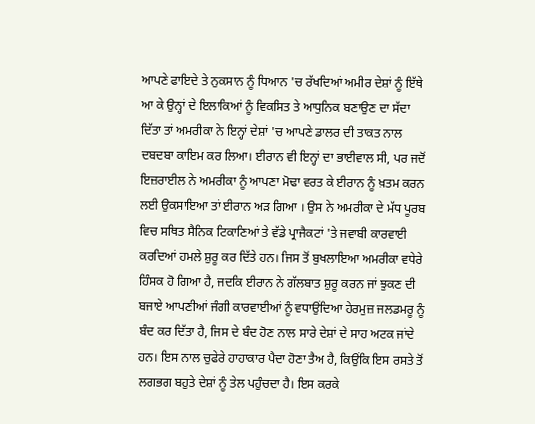ਆਪਣੇ ਫਾਇਦੇ ਤੇ ਨੁਕਸਾਨ ਨੂੰ ਧਿਆਨ 'ਚ ਰੱਖਦਿਆਂ ਅਮੀਰ ਦੇਸ਼ਾਂ ਨੂੰ ਇੱਥੇ ਆ ਕੇ ਉਨ੍ਹਾਂ ਦੇ ਇਲਾਕਿਆਂ ਨੂੰ ਵਿਕਸਿਤ ਤੇ ਆਧੁਨਿਕ ਬਣਾਉਣ ਦਾ ਸੱਦਾ ਦਿੱਤਾ ਤਾਂ ਅਮਰੀਕਾ ਨੇ ਇਨ੍ਹਾਂ ਦੇਸ਼ਾਂ 'ਚ ਆਪਣੇ ਡਾਲਰ ਦੀ ਤਾਕਤ ਨਾਲ ਦਬਦਬਾ ਕਾਇਮ ਕਰ ਲਿਆ। ਈਰਾਨ ਵੀ ਇਨ੍ਹਾਂ ਦਾ ਭਾਈਵਾਲ ਸੀ, ਪਰ ਜਦੋਂ ਇਜ਼ਰਾਈਲ ਨੇ ਅਮਰੀਕਾ ਨੂੰ ਆਪਣਾ ਮੋਢਾ ਵਰਤ ਕੇ ਈਰਾਨ ਨੂੰ ਖ਼ਤਮ ਕਰਨ ਲਈ ਉਕਸਾਇਆ ਤਾਂ ਈਰਾਨ ਅੜ ਗਿਆ । ਉਸ ਨੇ ਅਮਰੀਕਾ ਦੇ ਮੱਧ ਪੂਰਬ ਵਿਚ ਸਥਿਤ ਸੈਨਿਕ ਟਿਕਾਣਿਆਂ ਤੇ ਵੱਡੇ ਪ੍ਰਾਜੈਕਟਾਂ 'ਤੇ ਜਵਾਬੀ ਕਾਰਵਾਈ ਕਰਦਿਆਂ ਹਮਲੇ ਸ਼ੁਰੂ ਕਰ ਦਿੱਤੇ ਹਨ। ਜਿਸ ਤੋਂ ਬੁਖਲਾਇਆ ਅਮਰੀਕਾ ਵਧੇਰੇ ਹਿੰਸਕ ਹੋ ਗਿਆ ਹੈ, ਜਦਕਿ ਈਰਾਨ ਨੇ ਗੱਲਬਾਤ ਸ਼ੁਰੂ ਕਰਨ ਜਾਂ ਝੁਕਣ ਦੀ ਬਜਾਏ ਆਪਣੀਆਂ ਜੰਗੀ ਕਾਰਵਾਈਆਂ ਨੂੰ ਵਧਾਉਂਦਿਆ ਹੇਰਮੁਜ਼ ਜਲਡਮਰੂ ਨੂੰ ਬੰਦ ਕਰ ਦਿੱਤਾ ਹੈ, ਜਿਸ ਦੇ ਬੰਦ ਹੋਣ ਨਾਲ ਸਾਰੇ ਦੇਸ਼ਾਂ ਦੇ ਸਾਹ ਅਟਕ ਜਾਂਦੇ ਹਨ। ਇਸ ਨਾਲ ਚੁਫੇਰੇ ਹਾਹਾਕਾਰ ਪੈਦਾ ਹੋਣਾ ਤੈਅ ਹੈ, ਕਿਉਂਕਿ ਇਸ ਰਸਤੇ ਤੋਂ ਲਗਭਗ ਬਹੁਤੇ ਦੇਸ਼ਾਂ ਨੂੰ ਤੇਲ ਪਹੁੰਚਦਾ ਹੈ। ਇਸ ਕਰਕੇ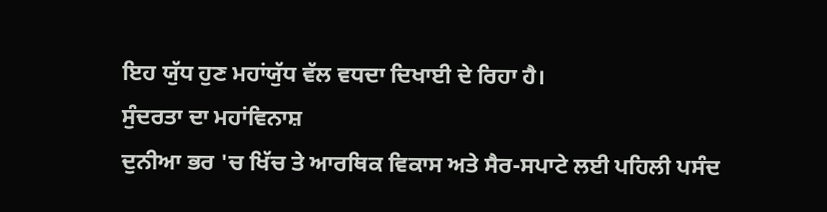ਇਹ ਯੁੱਧ ਹੁਣ ਮਹਾਂਯੁੱਧ ਵੱਲ ਵਧਦਾ ਦਿਖਾਈ ਦੇ ਰਿਹਾ ਹੈ।
ਸੁੰਦਰਤਾ ਦਾ ਮਹਾਂਵਿਨਾਸ਼
ਦੁਨੀਆ ਭਰ 'ਚ ਖਿੱਚ ਤੇ ਆਰਥਿਕ ਵਿਕਾਸ ਅਤੇ ਸੈਰ-ਸਪਾਟੇ ਲਈ ਪਹਿਲੀ ਪਸੰਦ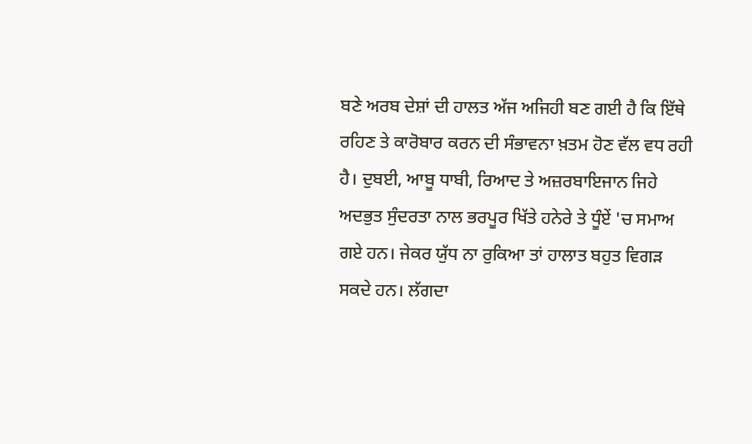ਬਣੇ ਅਰਬ ਦੇਸ਼ਾਂ ਦੀ ਹਾਲਤ ਅੱਜ ਅਜਿਹੀ ਬਣ ਗਈ ਹੈ ਕਿ ਇੱਥੇ ਰਹਿਣ ਤੇ ਕਾਰੋਬਾਰ ਕਰਨ ਦੀ ਸੰਭਾਵਨਾ ਖ਼ਤਮ ਹੋਣ ਵੱਲ ਵਧ ਰਹੀ ਹੈ। ਦੁਬਈ, ਆਬੂ ਧਾਬੀ, ਰਿਆਦ ਤੇ ਅਜ਼ਰਬਾਇਜਾਨ ਜਿਹੇ ਅਦਭੁਤ ਸੁੰਦਰਤਾ ਨਾਲ ਭਰਪੂਰ ਖਿੱਤੇ ਹਨੇਰੇ ਤੇ ਧੂੰਏਂ 'ਚ ਸਮਾਅ ਗਏ ਹਨ। ਜੇਕਰ ਯੁੱਧ ਨਾ ਰੁਕਿਆ ਤਾਂ ਹਾਲਾਤ ਬਹੁਤ ਵਿਗੜ ਸਕਦੇ ਹਨ। ਲੱਗਦਾ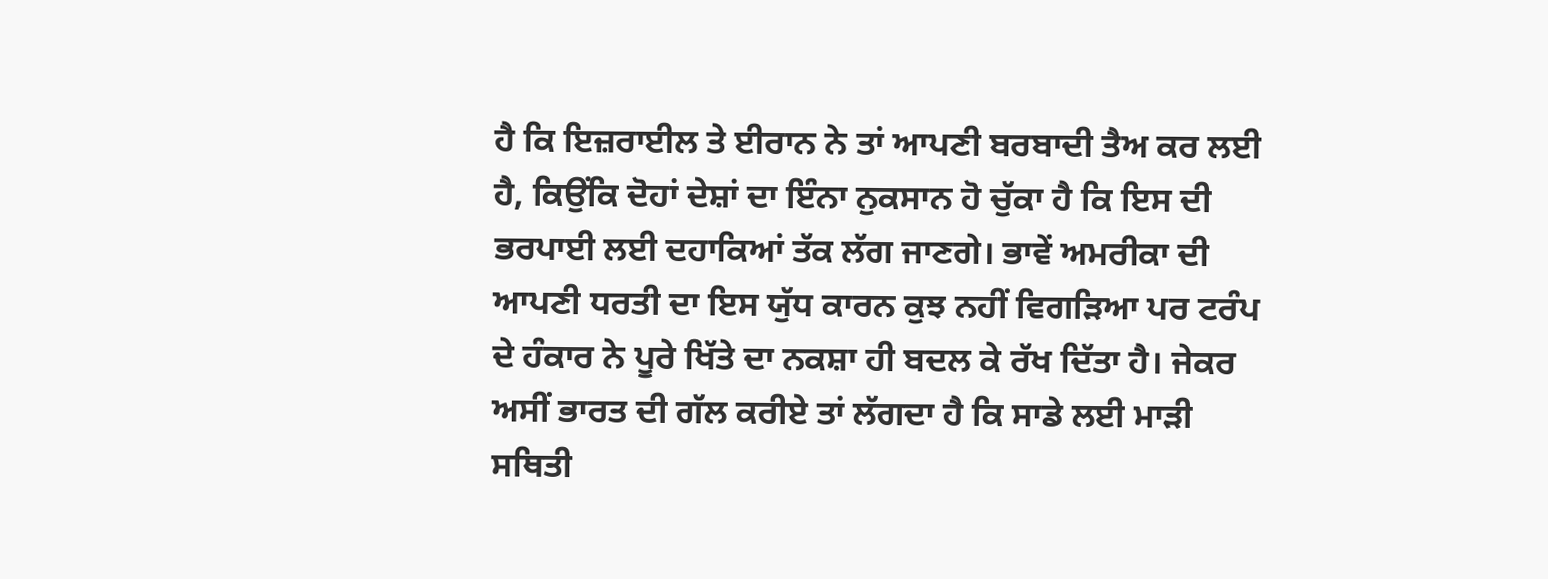ਹੈ ਕਿ ਇਜ਼ਰਾਈਲ ਤੇ ਈਰਾਨ ਨੇ ਤਾਂ ਆਪਣੀ ਬਰਬਾਦੀ ਤੈਅ ਕਰ ਲਈ ਹੈ, ਕਿਉਂਕਿ ਦੋਹਾਂ ਦੇਸ਼ਾਂ ਦਾ ਇੰਨਾ ਨੁਕਸਾਨ ਹੋ ਚੁੱਕਾ ਹੈ ਕਿ ਇਸ ਦੀ ਭਰਪਾਈ ਲਈ ਦਹਾਕਿਆਂ ਤੱਕ ਲੱਗ ਜਾਣਗੇ। ਭਾਵੇਂ ਅਮਰੀਕਾ ਦੀ ਆਪਣੀ ਧਰਤੀ ਦਾ ਇਸ ਯੁੱਧ ਕਾਰਨ ਕੁਝ ਨਹੀਂ ਵਿਗੜਿਆ ਪਰ ਟਰੰਪ ਦੇ ਹੰਕਾਰ ਨੇ ਪੂਰੇ ਖਿੱਤੇ ਦਾ ਨਕਸ਼ਾ ਹੀ ਬਦਲ ਕੇ ਰੱਖ ਦਿੱਤਾ ਹੈ। ਜੇਕਰ ਅਸੀਂ ਭਾਰਤ ਦੀ ਗੱਲ ਕਰੀਏ ਤਾਂ ਲੱਗਦਾ ਹੈ ਕਿ ਸਾਡੇ ਲਈ ਮਾੜੀ ਸਥਿਤੀ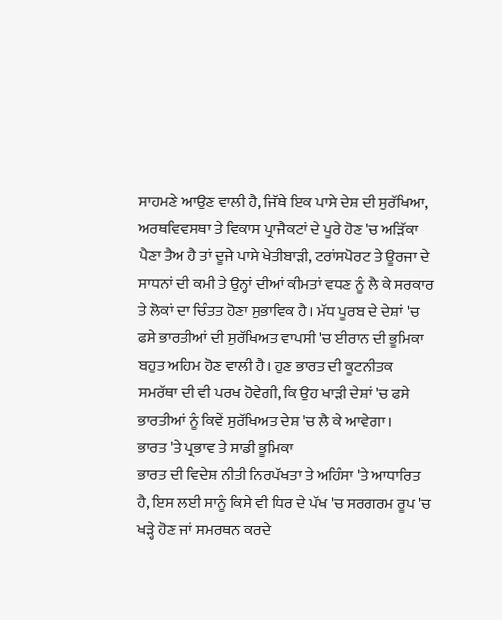ਸਾਹਮਣੇ ਆਉਣ ਵਾਲੀ ਹੈ, ਜਿੱਥੇ ਇਕ ਪਾਸੇ ਦੇਸ਼ ਦੀ ਸੁਰੱਖਿਆ, ਅਰਥਵਿਵਸਥਾ ਤੇ ਵਿਕਾਸ ਪ੍ਰਾਜੈਕਟਾਂ ਦੇ ਪੂਰੇ ਹੋਣ 'ਚ ਅੜਿੱਕਾ ਪੈਣਾ ਤੈਅ ਹੈ ਤਾਂ ਦੂਜੇ ਪਾਸੇ ਖੇਤੀਬਾੜੀ, ਟਰਾਂਸਪੋਰਟ ਤੇ ਊਰਜਾ ਦੇ ਸਾਧਨਾਂ ਦੀ ਕਮੀ ਤੇ ਉਨ੍ਹਾਂ ਦੀਆਂ ਕੀਮਤਾਂ ਵਧਣ ਨੂੰ ਲੈ ਕੇ ਸਰਕਾਰ ਤੇ ਲੋਕਾਂ ਦਾ ਚਿੰਤਤ ਹੋਣਾ ਸੁਭਾਵਿਕ ਹੈ। ਮੱਧ ਪੂਰਬ ਦੇ ਦੇਸ਼ਾਂ 'ਚ ਫਸੇ ਭਾਰਤੀਆਂ ਦੀ ਸੁਰੱਖਿਅਤ ਵਾਪਸੀ 'ਚ ਈਰਾਨ ਦੀ ਭੂਮਿਕਾ ਬਹੁਤ ਅਹਿਮ ਹੋਣ ਵਾਲੀ ਹੈ। ਹੁਣ ਭਾਰਤ ਦੀ ਕੂਟਨੀਤਕ ਸਮਰੱਥਾ ਦੀ ਵੀ ਪਰਖ ਹੋਵੇਗੀ, ਕਿ ਉਹ ਖਾੜੀ ਦੇਸ਼ਾਂ 'ਚ ਫਸੇ ਭਾਰਤੀਆਂ ਨੂੰ ਕਿਵੇਂ ਸੁਰੱਖਿਅਤ ਦੇਸ਼ 'ਚ ਲੈ ਕੇ ਆਵੇਗਾ।
ਭਾਰਤ 'ਤੇ ਪ੍ਰਭਾਵ ਤੇ ਸਾਡੀ ਭੂਮਿਕਾ
ਭਾਰਤ ਦੀ ਵਿਦੇਸ਼ ਨੀਤੀ ਨਿਰਪੱਖਤਾ ਤੇ ਅਹਿੰਸਾ 'ਤੇ ਆਧਾਰਿਤ ਹੈ, ਇਸ ਲਈ ਸਾਨੂੰ ਕਿਸੇ ਵੀ ਧਿਰ ਦੇ ਪੱਖ 'ਚ ਸਰਗਰਮ ਰੂਪ 'ਚ ਖੜ੍ਹੇ ਹੋਣ ਜਾਂ ਸਮਰਥਨ ਕਰਦੇ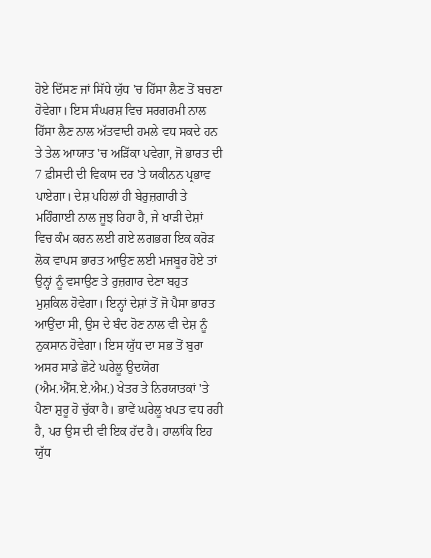ਹੋਏ ਦਿੱਸਣ ਜਾਂ ਸਿੱਧੇ ਯੁੱਧ 'ਚ ਹਿੱਸਾ ਲੈਣ ਤੋਂ ਬਚਣਾ ਹੋਵੇਗਾ। ਇਸ ਸੰਘਰਸ਼ ਵਿਚ ਸਰਗਰਮੀ ਨਾਲ ਹਿੱਸਾ ਲੈਣ ਨਾਲ ਅੱਤਵਾਦੀ ਹਮਲੇ ਵਧ ਸਕਦੇ ਹਨ ਤੇ ਤੇਲ ਆਯਾਤ 'ਚ ਅੜਿੱਕਾ ਪਵੇਗਾ, ਜੋ ਭਾਰਤ ਦੀ 7 ਫ਼ੀਸਦੀ ਦੀ ਵਿਕਾਸ ਦਰ 'ਤੇ ਯਕੀਨਨ ਪ੍ਰਭਾਵ ਪਾਏਗਾ। ਦੇਸ਼ ਪਹਿਲਾਂ ਹੀ ਬੇਰੁਜ਼ਗਾਰੀ ਤੇ ਮਹਿੰਗਾਈ ਨਾਲ ਜੂਝ ਰਿਹਾ ਹੈ, ਜੇ ਖਾੜੀ ਦੇਸ਼ਾਂ ਵਿਚ ਕੰਮ ਕਰਨ ਲਈ ਗਏ ਲਗਭਗ ਇਕ ਕਰੋੜ ਲੋਕ ਵਾਪਸ ਭਾਰਤ ਆਉਣ ਲਈ ਮਜਬੂਰ ਹੋਏ ਤਾਂ ਉਨ੍ਹਾਂ ਨੂੰ ਵਸਾਉਣ ਤੇ ਰੁਜ਼ਗਾਰ ਦੇਣਾ ਬਹੁਤ ਮੁਸ਼ਕਿਲ ਹੋਵੇਗਾ। ਇਨ੍ਹਾਂ ਦੇਸ਼ਾਂ ਤੋਂ ਜੋ ਪੈਸਾ ਭਾਰਤ ਆਉਂਦਾ ਸੀ, ਉਸ ਦੇ ਬੰਦ ਹੋਣ ਨਾਲ ਵੀ ਦੇਸ਼ ਨੂੰ ਨੁਕਸਾਨ ਹੋਵੇਗਾ। ਇਸ ਯੁੱਧ ਦਾ ਸਭ ਤੋਂ ਬੁਰਾ ਅਸਰ ਸਾਡੇ ਛੋਟੇ ਘਰੇਲੂ ਉਦਯੋਗ (ਐਮ.ਐੱਸ.ਏ.ਐਮ.) ਖੇਤਰ ਤੇ ਨਿਰਯਾਤਕਾਂ 'ਤੇ ਪੈਣਾ ਸ਼ੁਰੂ ਹੋ ਚੁੱਕਾ ਹੈ। ਭਾਵੇਂ ਘਰੇਲੂ ਖਪਤ ਵਧ ਰਹੀ ਹੈ, ਪਰ ਉਸ ਦੀ ਵੀ ਇਕ ਹੱਦ ਹੈ। ਹਾਲਾਂਕਿ ਇਹ ਯੁੱਧ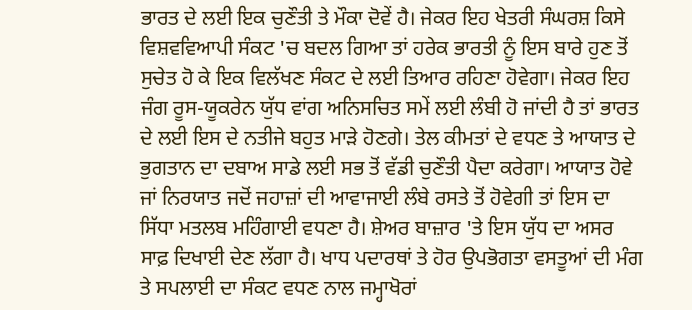ਭਾਰਤ ਦੇ ਲਈ ਇਕ ਚੁਣੌਤੀ ਤੇ ਮੌਕਾ ਦੋਵੇਂ ਹੈ। ਜੇਕਰ ਇਹ ਖੇਤਰੀ ਸੰਘਰਸ਼ ਕਿਸੇ ਵਿਸ਼ਵਵਿਆਪੀ ਸੰਕਟ 'ਚ ਬਦਲ ਗਿਆ ਤਾਂ ਹਰੇਕ ਭਾਰਤੀ ਨੂੰ ਇਸ ਬਾਰੇ ਹੁਣ ਤੋਂ ਸੁਚੇਤ ਹੋ ਕੇ ਇਕ ਵਿਲੱਖਣ ਸੰਕਟ ਦੇ ਲਈ ਤਿਆਰ ਰਹਿਣਾ ਹੋਵੇਗਾ। ਜੇਕਰ ਇਹ ਜੰਗ ਰੂਸ-ਯੂਕਰੇਨ ਯੁੱਧ ਵਾਂਗ ਅਨਿਸਚਿਤ ਸਮੇਂ ਲਈ ਲੰਬੀ ਹੋ ਜਾਂਦੀ ਹੈ ਤਾਂ ਭਾਰਤ ਦੇ ਲਈ ਇਸ ਦੇ ਨਤੀਜੇ ਬਹੁਤ ਮਾੜੇ ਹੋਣਗੇ। ਤੇਲ ਕੀਮਤਾਂ ਦੇ ਵਧਣ ਤੇ ਆਯਾਤ ਦੇ ਭੁਗਤਾਨ ਦਾ ਦਬਾਅ ਸਾਡੇ ਲਈ ਸਭ ਤੋਂ ਵੱਡੀ ਚੁਣੌਤੀ ਪੈਦਾ ਕਰੇਗਾ। ਆਯਾਤ ਹੋਵੇ ਜਾਂ ਨਿਰਯਾਤ ਜਦੋਂ ਜਹਾਜ਼ਾਂ ਦੀ ਆਵਾਜਾਈ ਲੰਬੇ ਰਸਤੇ ਤੋਂ ਹੋਵੇਗੀ ਤਾਂ ਇਸ ਦਾ ਸਿੱਧਾ ਮਤਲਬ ਮਹਿੰਗਾਈ ਵਧਣਾ ਹੈ। ਸ਼ੇਅਰ ਬਾਜ਼ਾਰ 'ਤੇ ਇਸ ਯੁੱਧ ਦਾ ਅਸਰ ਸਾਫ਼ ਦਿਖਾਈ ਦੇਣ ਲੱਗਾ ਹੈ। ਖਾਧ ਪਦਾਰਥਾਂ ਤੇ ਹੋਰ ਉਪਭੋਗਤਾ ਵਸਤੂਆਂ ਦੀ ਮੰਗ ਤੇ ਸਪਲਾਈ ਦਾ ਸੰਕਟ ਵਧਣ ਨਾਲ ਜਮ੍ਹਾਖੋਰਾਂ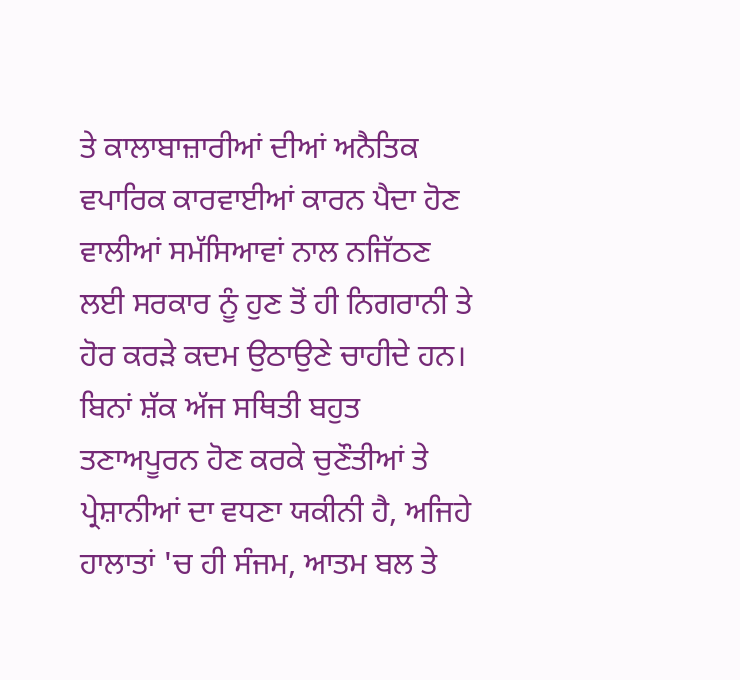ਤੇ ਕਾਲਾਬਾਜ਼ਾਰੀਆਂ ਦੀਆਂ ਅਨੈਤਿਕ ਵਪਾਰਿਕ ਕਾਰਵਾਈਆਂ ਕਾਰਨ ਪੈਦਾ ਹੋਣ ਵਾਲੀਆਂ ਸਮੱਸਿਆਵਾਂ ਨਾਲ ਨਜਿੱਠਣ ਲਈ ਸਰਕਾਰ ਨੂੰ ਹੁਣ ਤੋਂ ਹੀ ਨਿਗਰਾਨੀ ਤੇ ਹੋਰ ਕਰੜੇ ਕਦਮ ਉਠਾਉਣੇ ਚਾਹੀਦੇ ਹਨ। ਬਿਨਾਂ ਸ਼ੱਕ ਅੱਜ ਸਥਿਤੀ ਬਹੁਤ ਤਣਾਅਪੂਰਨ ਹੋਣ ਕਰਕੇ ਚੁਣੌਤੀਆਂ ਤੇ ਪ੍ਰੇਸ਼ਾਨੀਆਂ ਦਾ ਵਧਣਾ ਯਕੀਨੀ ਹੈ, ਅਜਿਹੇ ਹਾਲਾਤਾਂ 'ਚ ਹੀ ਸੰਜਮ, ਆਤਮ ਬਲ ਤੇ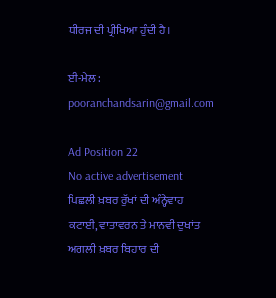ਧੀਰਜ ਦੀ ਪ੍ਰੀਖਿਆ ਹੁੰਦੀ ਹੈ।

ਈ-ਮੇਲ : pooranchandsarin@gmail.com

Ad Position 22
No active advertisement
ਪਿਛਲੀ ਖ਼ਬਰ ਰੁੱਖਾਂ ਦੀ ਅੰਨ੍ਹੇਵਾਹ ਕਟਾਈ, ਵਾਤਾਵਰਨ ਤੇ ਮਾਨਵੀ ਦੁਖਾਂਤ ਅਗਲੀ ਖ਼ਬਰ ਬਿਹਾਰ ਦੀ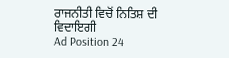ਰਾਜਨੀਤੀ ਵਿਚੋਂ ਨਿਤਿਸ਼ ਦੀ ਵਿਦਾਇਗੀ
Ad Position 24